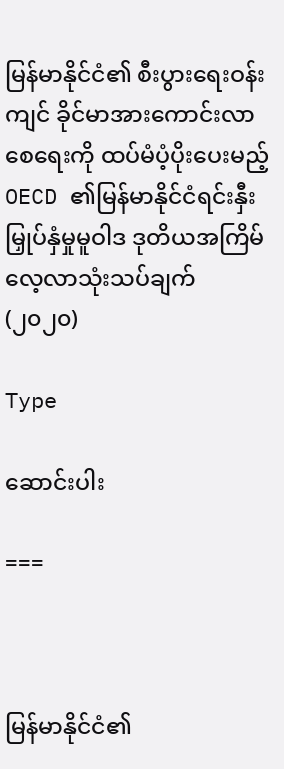မြန်မာနိုင်ငံ၏ စီးပွားရေးဝန်းကျင် ခိုင်မာအားကောင်းလာစေရေးကို ထပ်မံပံ့ပိုးပေးမည့် OECD ၏မြန်မာနိုင်ငံရင်းနှီးမြှုပ်နှံမှုမူဝါဒ ဒုတိယအကြိမ် လေ့လာသုံးသပ်ချက် (၂၀၂၀)

Type

ဆောင်းပါး

===



မြန်မာနိုင်ငံ၏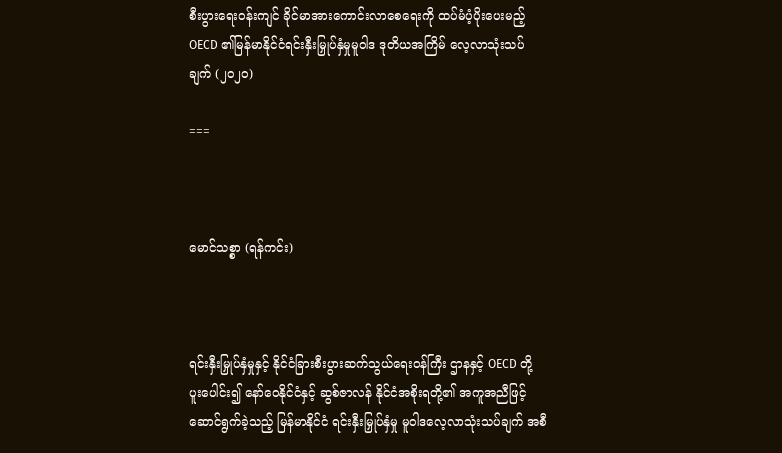စီးပွားရေးဝန်းကျင် ခိုင်မာအားကောင်းလာစေရေးကို ထပ်မံပံ့ပိုးပေးမည့် OECD ၏မြန်မာနိုင်ငံရင်းနှီးမြှုပ်နှံမှုမူဝါဒ ဒုတိယအကြိမ် လေ့လာသုံးသပ်ချက် (၂၀၂၀)

===



မောင်သစ္စာ (ရန်ကင်း)



ရင်းနှီးမြှုပ်နှံမှုနှင့် နိုင်ငံခြားစီးပွားဆက်သွယ်ရေးဝန်ကြီး ဌာနနှင့် OECD တို့ ပူးပေါင်း၍ နော်ဝေနိုင်ငံနှင့် ဆွစ်ဇာလန် နိုင်ငံအစိုးရတို့၏ အကူအညီဖြင့် ဆောင်ရွက်ခဲ့သည့် မြန်မာနိုင်ငံ ရင်းနှီးမြှုပ်နှံမှု မူဝါဒလေ့လာသုံးသပ်ချက် အစီ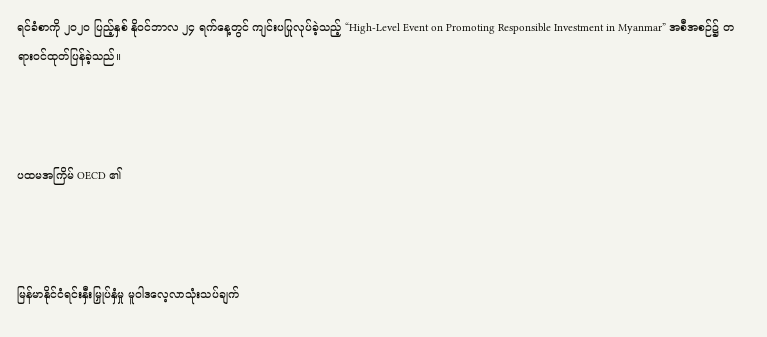ရင်ခံစာကို ၂၀၂၀ ပြည့်နှစ် နိုဝင်ဘာလ ၂၄ ရက်နေ့တွင် ကျင်းပပြုလုပ်ခဲ့သည့် “High-Level Event on Promoting Responsible Investment in Myanmar” အစီအစဉ်၌ တရားဝင်ထုတ်ပြန်ခဲ့သည်။



ပထမအကြိမ် OECD ၏



မြန်မာနိုင်ငံရင်းနှီးမြှုပ်နှံမှု မူဝါဒလေ့လာသုံးသပ်ချက်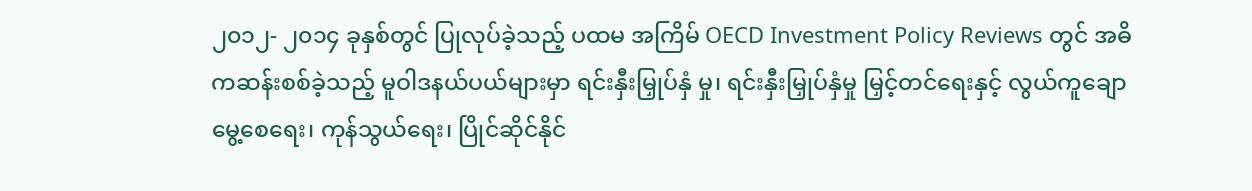၂၀၁၂- ၂၀၁၄ ခုနှစ်တွင် ပြုလုပ်ခဲ့သည့် ပထမ အကြိမ် OECD Investment Policy Reviews တွင် အဓိကဆန်းစစ်ခဲ့သည့် မူဝါဒနယ်ပယ်များမှာ ရင်းနှီးမြှုပ်နှံ မှု၊ ရင်းနှီးမြှုပ်နှံမှု မြှင့်တင်ရေးနှင့် လွယ်ကူချောမွေ့စေရေး၊ ကုန်သွယ်ရေး၊ ပြိုင်ဆိုင်နိုင်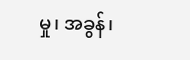မှု၊ အခွန်၊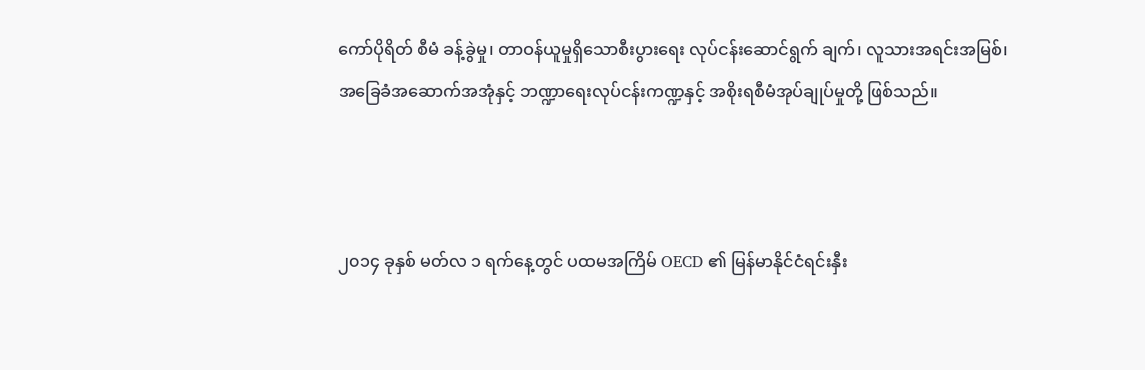ကော်ပိုရိတ် စီမံ ခန့်ခွဲမှု၊ တာဝန်ယူမှုရှိသောစီးပွားရေး လုပ်ငန်းဆောင်ရွက် ချက်၊ လူသားအရင်းအမြစ်၊ အခြေခံအဆောက်အအုံနှင့် ဘဏ္ဍာရေးလုပ်ငန်းကဏ္ဍနှင့် အစိုးရစီမံအုပ်ချုပ်မှုတို့ ဖြစ်သည်။



၂၀၁၄ ခုနှစ် မတ်လ ၁ ရက်နေ့တွင် ပထမအကြိမ် OECD ၏ မြန်မာနိုင်ငံရင်းနှီး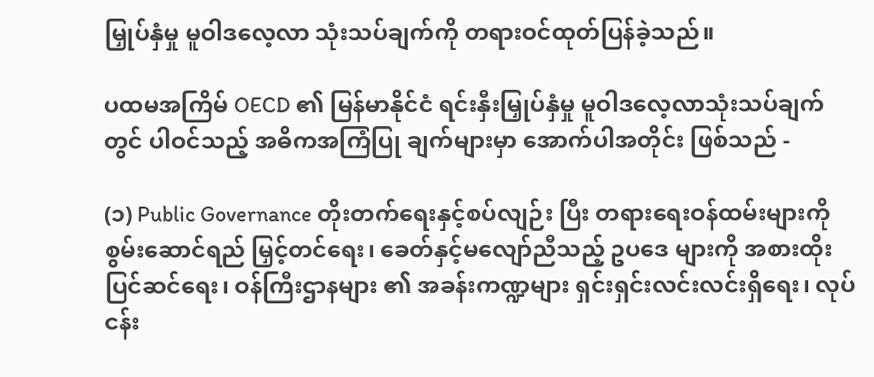မြှုပ်နှံမှု မူဝါဒလေ့လာ သုံးသပ်ချက်ကို တရားဝင်ထုတ်ပြန်ခဲ့သည်။

ပထမအကြိမ် OECD ၏ မြန်မာနိုင်ငံ ရင်းနှီးမြှုပ်နှံမှု မူဝါဒလေ့လာသုံးသပ်ချက်တွင် ပါဝင်သည့် အဓိကအကြံပြု ချက်များမှာ အောက်ပါအတိုင်း ဖြစ်သည် -

(၁) Public Governance တိုးတက်ရေးနှင့်စပ်လျဉ်း ပြီး တရားရေးဝန်ထမ်းများကို စွမ်းဆောင်ရည် မြှင့်တင်ရေး၊ ခေတ်နှင့်မလျော်ညီသည့် ဥပဒေ များကို အစားထိုးပြင်ဆင်ရေး၊ ဝန်ကြီးဌာနများ ၏ အခန်းကဏ္ဍများ ရှင်းရှင်းလင်းလင်းရှိရေး၊ လုပ်ငန်း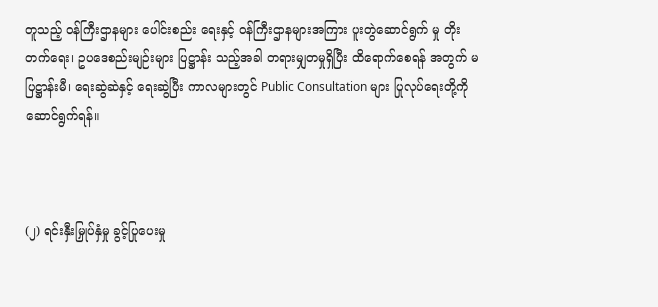တူသည့် ဝန်ကြီးဌာနများ ပေါင်းစည်း ရေးနှင့် ဝန်ကြီးဌာနများအကြား ပူးတွဲဆောင်ရွက် မှု တိုးတက်ရေး၊ ဥပဒေစည်းမျဉ်းများ ပြဋ္ဌာန်း သည့်အခါ တရားမျှတမှုရှိပြီး ထိရောက်စေရန် အတွက် မပြဋ္ဌာန်းမီ၊ ရေးဆွဲဆဲနှင့် ရေးဆွဲပြီး ကာလများတွင် Public Consultation များ ပြုလုပ်ရေးတို့ကို ဆောင်ရွက်ရန်။



(၂) ရင်းနှီးမြှုပ်နှံမှု ခွင့်ပြုပေးမှု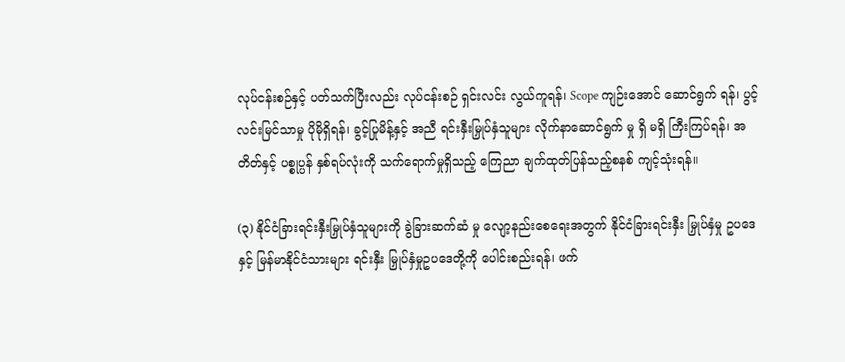လုပ်ငန်းစဉ်နှင့် ပတ်သက်ပြီးလည်း လုပ်ငန်းစဉ် ရှင်းလင်း လွယ်ကူရန်၊ Scope ကျဉ်းအောင် ဆောင်ရွက် ရန်၊ ပွင့်လင်းမြင်သာမှု ပိုမိုရှိရန်၊ ခွင့်ပြုမိန့်နှင့် အညီ ရင်းနှီးမြှုပ်နှံသူများ လိုက်နာဆောင်ရွက် မှု ရှိ မရှိ ကြီးကြပ်ရန်၊ အတိတ်နှင့် ပစ္စုပ္ပန် နှစ်ရပ်လုံးကို သက်ရောက်မှုရှိသည့် ကြေညာ ချက်ထုတ်ပြန်သည့်စနစ် ကျင့်သုံးရန်။

(၃) နိုင်ငံခြားရင်းနှီးမြှုပ်နှံသူများကို ခွဲခြားဆက်ဆံ မှု လျော့နည်းစေရေးအတွက် နိုင်ငံခြားရင်းနှီး မြှုပ်နှံမှု ဥပဒေနှင့် မြန်မာနိုင်ငံသားများ ရင်းနှီး မြှုပ်နှံမှုဥပဒေတို့ကို ပေါင်းစည်းရန်၊ ဖက်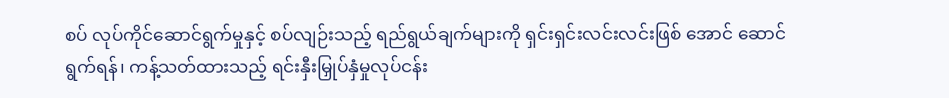စပ် လုပ်ကိုင်ဆောင်ရွက်မှုနှင့် စပ်လျဉ်းသည့် ရည်ရွယ်ချက်များကို ရှင်းရှင်းလင်းလင်းဖြစ် အောင် ဆောင်ရွက်ရန်၊ ကန့်သတ်ထားသည့် ရင်းနှီးမြှုပ်နှံမှုလုပ်ငန်း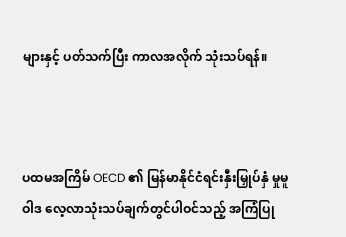များနှင့် ပတ်သက်ပြီး ကာလအလိုက် သုံးသပ်ရန်။



ပထမအကြိမ် OECD ၏ မြန်မာနိုင်ငံရင်းနှီးမြှုပ်နှံ မှုမူဝါဒ လေ့လာသုံးသပ်ချက်တွင်ပါဝင်သည့် အကြံပြု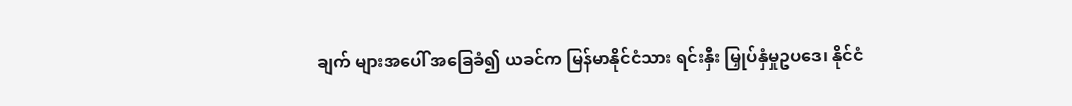ချက် များအပေါ် အခြေခံ၍ ယခင်က မြန်မာနိုင်ငံသား ရင်းနှီး မြှုပ်နှံမှုဥပဒေ၊ နိုင်ငံ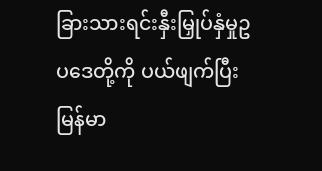ခြားသားရင်းနှီးမြှုပ်နှံမှုဥပဒေတို့ကို ပယ်ဖျက်ပြီး မြန်မာ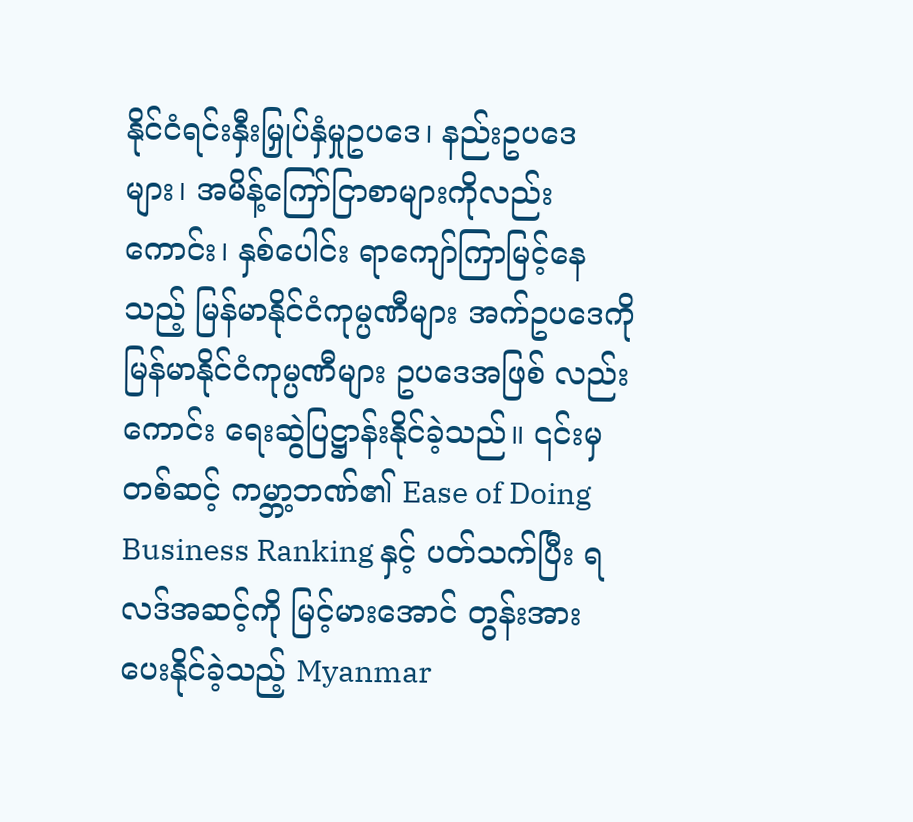နိုင်ငံရင်းနှီးမြှုပ်နှံမှုဥပဒေ၊ နည်းဥပဒေ များ၊ အမိန့်ကြော်ငြာစာများကိုလည်းကောင်း၊ နှစ်ပေါင်း ရာကျော်ကြာမြင့်နေသည့် မြန်မာနိုင်ငံကုမ္ပဏီများ အက်ဥပဒေကို မြန်မာနိုင်ငံကုမ္ပဏီများ ဥပဒေအဖြစ် လည်းကောင်း ရေးဆွဲပြဋ္ဌာန်းနိုင်ခဲ့သည်။ ၎င်းမှတစ်ဆင့် ကမ္ဘာ့ဘဏ်၏ Ease of Doing Business Ranking နှင့် ပတ်သက်ပြီး ရလဒ်အဆင့်ကို မြင့်မားအောင် တွန်းအား ပေးနိုင်ခဲ့သည့် Myanmar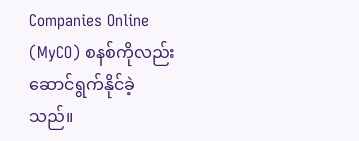Companies Online (MyCO) စနစ်ကိုလည်း ဆောင်ရွက်နိုင်ခဲ့သည်။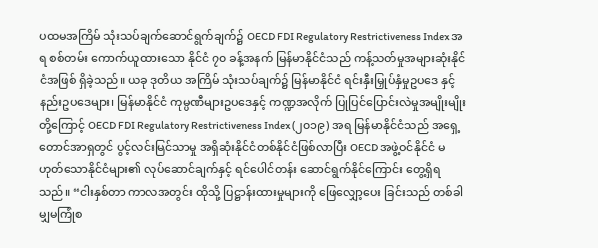ပထမအကြိမ် သုံးသပ်ချက်ဆောင်ရွက်ချက်၌ OECD FDI Regulatory Restrictiveness Index အရ စစ်တမ်း ကောက်ယူထားသော နိုင်ငံ ၇၀ ခန့်အနက် မြန်မာနိုင်ငံသည် ကန့်သတ်မှုအများဆုံးနိုင်ငံအဖြစ် ရှိခဲ့သည်။ ယခု ဒုတိယ အကြိမ် သုံးသပ်ချက်၌ မြန်မာနိုင်ငံ ရင်းနှီးမြှုပ်နှံမှုဥပဒေ နှင့် နည်းဥပဒေများ၊ မြန်မာနိုင်ငံ ကုမ္ပဏီများဥပဒေနှင့် ကဏ္ဍအလိုက် ပြုပြင်ပြောင်းလဲမှုအမျိုးမျိုးတို့ကြောင့် OECD FDI Regulatory Restrictiveness Index (၂၀၁၉) အရ မြန်မာနိုင်ငံသည် အရှေ့တောင်အာရှတွင် ပွင့်လင်းမြင်သာမှု အရှိဆုံးနိုင်ငံတစ်နိုင်ငံဖြစ်လာပြီး OECD အဖွဲ့ဝင်နိုင်ငံ မဟုတ်သောနိုင်ငံများ၏ လုပ်ဆောင်ချက်နှင့် ရင်ပေါင်တန်း ဆောင်ရွက်နိုင်ကြောင်း တွေ့ရှိရသည်။ “ငါးနှစ်တာ ကာလအတွင်း ထိုသို့ ပြဋ္ဌာန်းထားမှုများကို ဖြေလျှော့ပေး ခြင်းသည် တစ်ခါမျှမကြုံစ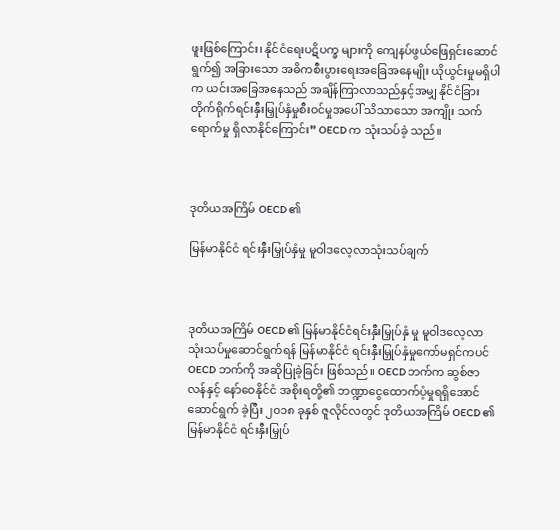ဖူးဖြစ်ကြောင်း၊ နိုင်ငံရေးပဋိပက္ခ များကို ကျေနပ်ဖွယ်ဖြေရှင်းဆောင်ရွက်၍ အခြားသော အဓိကစီးပွားရေးအခြေအနေမျိုး ယိုယွင်းမှုမရှိပါက ယင်းအခြေအနေသည် အချိန်ကြာလာသည်နှင့်အမျှ နိုင်ငံခြား တိုက်ရိုက်ရင်းနှီးမြှုပ်နှံမှုစီးဝင်မှုအပေါ် သိသာသော အကျိုး သက်ရောက်မှု ရှိလာနိုင်ကြောင်း” OECD က သုံးသပ်ခဲ့ သည်။



ဒုတိယအကြိမ် OECD ၏

မြန်မာနိုင်ငံ ရင်းနှီးမြှုပ်နှံမှု မူဝါဒလေ့လာသုံးသပ်ချက်



ဒုတိယအကြိမ် OECD ၏ မြန်မာနိုင်ငံရင်းနှီးမြှုပ်နှံ မှု မူဝါဒလေ့လာသုံးသပ်မှုဆောင်ရွက်ရန် မြန်မာနိုင်ငံ ရင်းနှီးမြှုပ်နှံမှုကော်မရှင်ကပင် OECD ဘက်ကို အဆိုပြုခဲ့ခြင်း ဖြစ်သည်။ OECD ဘက်က ဆွစ်ဇာလန်နှင့် နော်ဝေနိုင်ငံ အစိုးရတို့၏ ဘဏ္ဍာငွေထောက်ပံ့မှုရရှိအောင် ဆောင်ရွက် ခဲ့ပြီး ၂၀၁၈ ခုနှစ် ဇူလိုင်လတွင် ဒုတိယအကြိမ် OECD ၏ မြန်မာနိုင်ငံ ရင်းနှီးမြှုပ်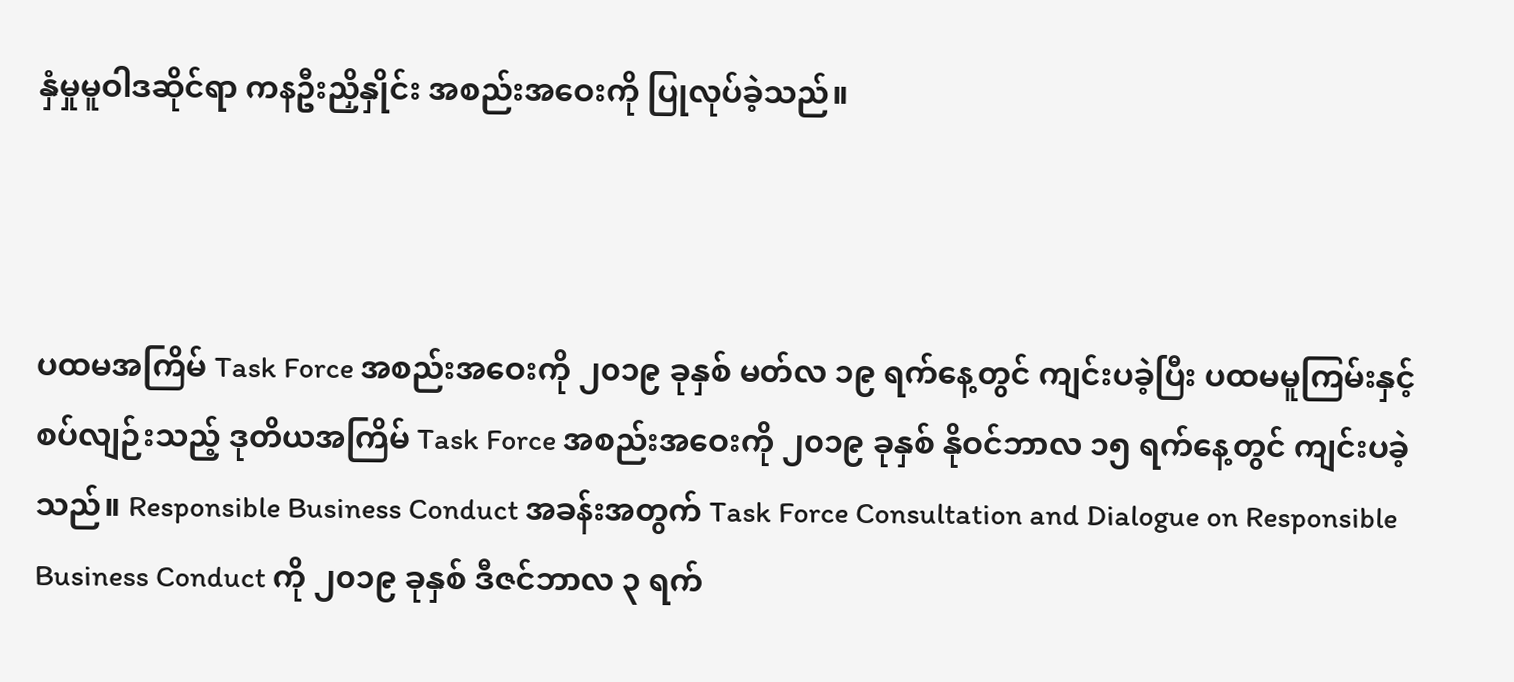နှံမှုမူဝါဒဆိုင်ရာ ကနဦးညှိနှိုင်း အစည်းအဝေးကို ပြုလုပ်ခဲ့သည်။



ပထမအကြိမ် Task Force အစည်းအဝေးကို ၂၀၁၉ ခုနှစ် မတ်လ ၁၉ ရက်နေ့တွင် ကျင်းပခဲ့ပြီး ပထမမူကြမ်းနှင့် စပ်လျဉ်းသည့် ဒုတိယအကြိမ် Task Force အစည်းအဝေးကို ၂၀၁၉ ခုနှစ် နိုဝင်ဘာလ ၁၅ ရက်နေ့တွင် ကျင်းပခဲ့သည်။ Responsible Business Conduct အခန်းအတွက် Task Force Consultation and Dialogue on Responsible Business Conduct ကို ၂၀၁၉ ခုနှစ် ဒီဇင်ဘာလ ၃ ရက်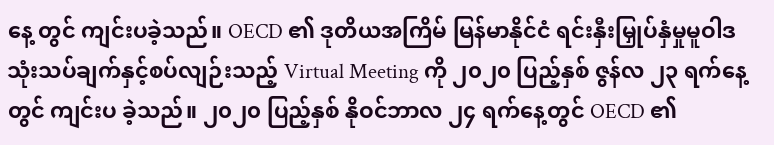နေ့ တွင် ကျင်းပခဲ့သည်။ OECD ၏ ဒုတိယအကြိမ် မြန်မာနိုင်ငံ ရင်းနှီးမြှုပ်နှံမှုမူဝါဒ သုံးသပ်ချက်နှင့်စပ်လျဉ်းသည့် Virtual Meeting ကို ၂၀၂၀ ပြည့်နှစ် ဇွန်လ ၂၃ ရက်နေ့တွင် ကျင်းပ ခဲ့သည်။ ၂၀၂၀ ပြည့်နှစ် နိုဝင်ဘာလ ၂၄ ရက်နေ့တွင် OECD ၏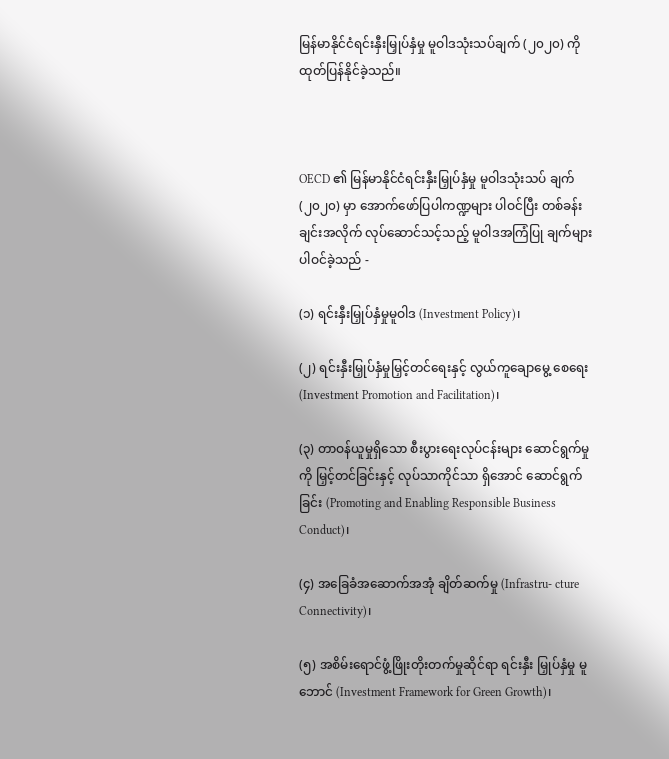မြန်မာနိုင်ငံရင်းနှီးမြှုပ်နှံမှု မူဝါဒသုံးသပ်ချက် (၂၀၂၀) ကို ထုတ်ပြန်နိုင်ခဲ့သည်။



OECD ၏ မြန်မာနိုင်ငံရင်းနှီးမြှုပ်နှံမှု မူဝါဒသုံးသပ် ချက် (၂၀၂၀) မှာ အောက်ဖော်ပြပါကဏ္ဍများ ပါဝင်ပြီး တစ်ခန်းချင်းအလိုက် လုပ်ဆောင်သင့်သည့် မူဝါဒအကြံပြု ချက်များ ပါဝင်ခဲ့သည် -

(၁) ရင်းနှီးမြှုပ်နှံမှုမူဝါဒ (Investment Policy)၊

(၂) ရင်းနှီးမြှုပ်နှံမှုမြှင့်တင်ရေးနှင့် လွယ်ကူချောမွေ့ စေရေး (Investment Promotion and Facilitation)၊

(၃) တာဝန်ယူမှုရှိသော စီးပွားရေးလုပ်ငန်းများ ဆောင်ရွက်မှုကို မြှင့်တင်ခြင်းနှင့် လုပ်သာကိုင်သာ ရှိအောင် ဆောင်ရွက်ခြင်း (Promoting and Enabling Responsible Business Conduct)၊

(၄) အခြေခံအဆောက်အအုံ ချိတ်ဆက်မှု (Infrastru- cture Connectivity)၊

(၅) အစိမ်းရောင်ဖွံ့ဖြိုးတိုးတက်မှုဆိုင်ရာ ရင်းနှီး မြှုပ်နှံမှု မူဘောင် (Investment Framework for Green Growth)၊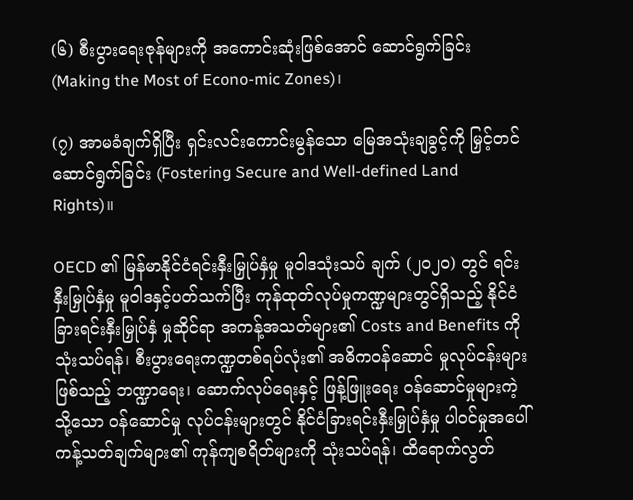(၆) စီးပွားရေးဇုန်များကို အကောင်းဆုံးဖြစ်အောင် ဆောင်ရွက်ခြင်း (Making the Most of Econo-mic Zones)၊

(၇) အာမခံချက်ရှိပြီး ရှင်းလင်းကောင်းမွန်သော မြေအသုံးချခွင့်ကို မြှင့်တင်ဆောင်ရွက်ခြင်း (Fostering Secure and Well-defined Land Rights)။

OECD ၏ မြန်မာနိုင်ငံရင်းနှီးမြှုပ်နှံမှု မူဝါဒသုံးသပ် ချက် (၂၀၂၀) တွင် ရင်းနှီးမြှုပ်နှံမှု မူဝါဒနှင့်ပတ်သက်ပြီး ကုန်ထုတ်လုပ်မှုကဏ္ဍများတွင်ရှိသည့် နိုင်ငံခြားရင်းနှီးမြှုပ်နှံ မှုဆိုင်ရာ အကန့်အသတ်များ၏ Costs and Benefits ကို သုံးသပ်ရန်၊ စီးပွားရေးကဏ္ဍတစ်ရပ်လုံး၏ အဓိကဝန်ဆောင် မှုလုပ်ငန်းများဖြစ်သည့် ဘဏ္ဍာရေး၊ ဆောက်လုပ်ရေးနှင့် ဖြန့်ဖြူးရေး ဝန်ဆောင်မှုများကဲ့သို့သော ဝန်ဆောင်မှု လုပ်ငန်းများတွင် နိုင်ငံခြားရင်းနှီးမြှုပ်နှံမှု ပါဝင်မှုအပေါ် ကန့်သတ်ချက်များ၏ ကုန်ကျစရိတ်များကို သုံးသပ်ရန်၊ ထိရောက်လွတ်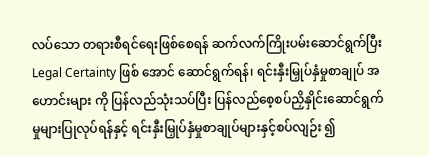လပ်သော တရားစီရင်ရေးဖြစ်စေရန် ဆက်လက်ကြိုးပမ်းဆောင်ရွက်ပြီး Legal Certainty ဖြစ် အောင် ဆောင်ရွက်ရန်၊ ရင်းနှီးမြှုပ်နှံမှုစာချုပ် အဟောင်းများ ကို ပြန်လည်သုံးသပ်ပြီး ပြန်လည်စေ့စပ်ညှိနှိုင်းဆောင်ရွက် မှုများပြုလုပ်ရန်နှင့် ရင်းနှီးမြှုပ်နှံမှုစာချုပ်များနှင့်စပ်လျဉ်း ၍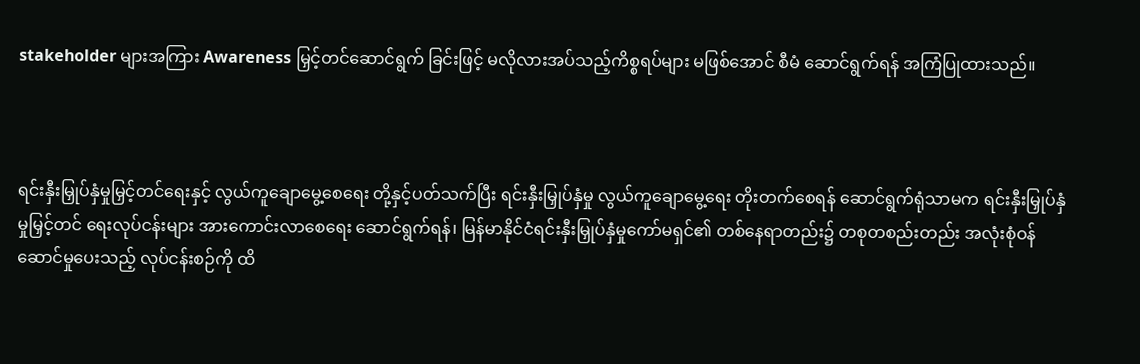stakeholder များအကြား Awareness မြှင့်တင်ဆောင်ရွက် ခြင်းဖြင့် မလိုလားအပ်သည့်ကိစ္စရပ်များ မဖြစ်အောင် စီမံ ဆောင်ရွက်ရန် အကြံပြုထားသည်။



ရင်းနှီးမြှုပ်နှံမှုမြှင့်တင်ရေးနှင့် လွယ်ကူချောမွေ့စေရေး တို့နှင့်ပတ်သက်ပြီး ရင်းနှီးမြှုပ်နှံမှု လွယ်ကူချောမွေ့ရေး တိုးတက်စေရန် ဆောင်ရွက်ရုံသာမက ရင်းနှီးမြှုပ်နှံမှုမြှင့်တင် ရေးလုပ်ငန်းများ အားကောင်းလာစေရေး ဆောင်ရွက်ရန်၊ မြန်မာနိုင်ငံရင်းနှီးမြှုပ်နှံမှုကော်မရှင်၏ တစ်နေရာတည်း၌ တစုတစည်းတည်း အလုံးစုံဝန်ဆောင်မှုပေးသည့် လုပ်ငန်းစဉ်ကို ထိ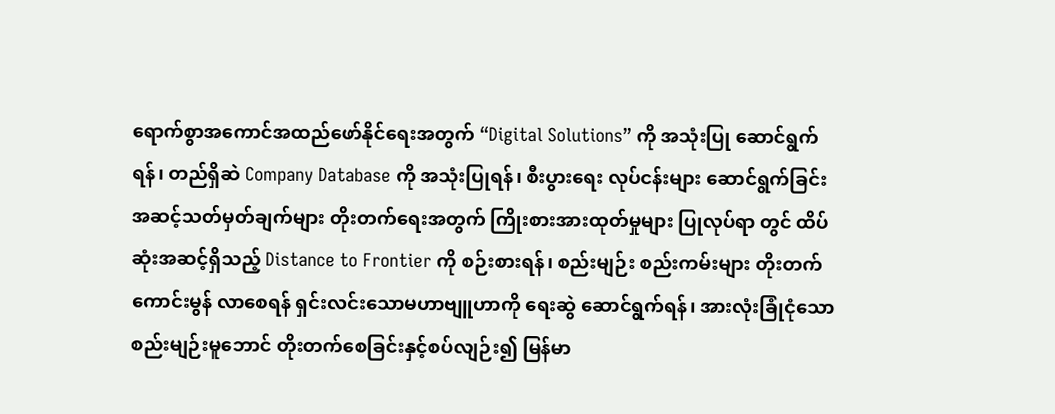ရောက်စွာအကောင်အထည်ဖော်နိုင်ရေးအတွက် “Digital Solutions” ကို အသုံးပြု ဆောင်ရွက်ရန်၊ တည်ရှိဆဲ Company Database ကို အသုံးပြုရန်၊ စီးပွားရေး လုပ်ငန်းများ ဆောင်ရွက်ခြင်း အဆင့်သတ်မှတ်ချက်များ တိုးတက်ရေးအတွက် ကြိုးစားအားထုတ်မှုများ ပြုလုပ်ရာ တွင် ထိပ်ဆုံးအဆင့်ရှိသည့် Distance to Frontier ကို စဉ်းစားရန်၊ စည်းမျဉ်း စည်းကမ်းများ တိုးတက်ကောင်းမွန် လာစေရန် ရှင်းလင်းသောမဟာဗျူဟာကို ရေးဆွဲ ဆောင်ရွက်ရန်၊ အားလုံးခြုံငုံသောစည်းမျဉ်းမူဘောင် တိုးတက်စေခြင်းနှင့်စပ်လျဉ်း၍ မြန်မာ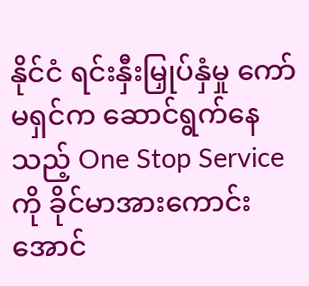နိုင်ငံ ရင်းနှီးမြှုပ်နှံမှု ကော်မရှင်က ဆောင်ရွက်နေသည့် One Stop Service ကို ခိုင်မာအားကောင်းအောင်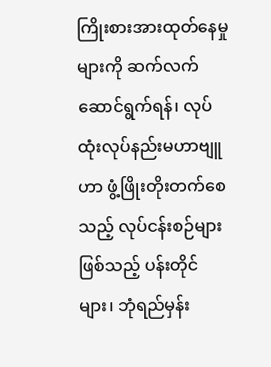ကြိုးစားအားထုတ်နေမှုများကို ဆက်လက်ဆောင်ရွက်ရန်၊ လုပ်ထုံးလုပ်နည်းမဟာဗျူဟာ ဖွံ့ဖြိုးတိုးတက်စေသည့် လုပ်ငန်းစဉ်များဖြစ်သည့် ပန်းတိုင် များ၊ ဘုံရည်မှန်း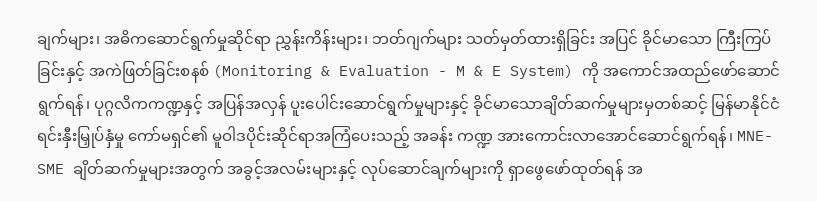ချက်များ၊ အဓိကဆောင်ရွက်မှုဆိုင်ရာ ညွှန်းကိန်းများ၊ ဘတ်ဂျက်များ သတ်မှတ်ထားရှိခြင်း အပြင် ခိုင်မာသော ကြီးကြပ်ခြင်းနှင့် အကဲဖြတ်ခြင်းစနစ် (Monitoring & Evaluation - M & E System) ကို အကောင်အထည်ဖော်ဆောင်ရွက်ရန်၊ ပုဂ္ဂလိကကဏ္ဍနှင့် အပြန်အလှန် ပူးပေါင်းဆောင်ရွက်မှုများနှင့် ခိုင်မာသောချိတ်ဆက်မှုများမှတစ်ဆင့် မြန်မာနိုင်ငံ ရင်းနှီးမြှုပ်နှံမှု ကော်မရှင်၏ မူဝါဒပိုင်းဆိုင်ရာအကြံပေးသည့် အခန်း ကဏ္ဍ အားကောင်းလာအောင်ဆောင်ရွက်ရန်၊ MNE-SME ချိတ်ဆက်မှုများအတွက် အခွင့်အလမ်းများနှင့် လုပ်ဆောင်ချက်များကို ရှာဖွေဖော်ထုတ်ရန် အ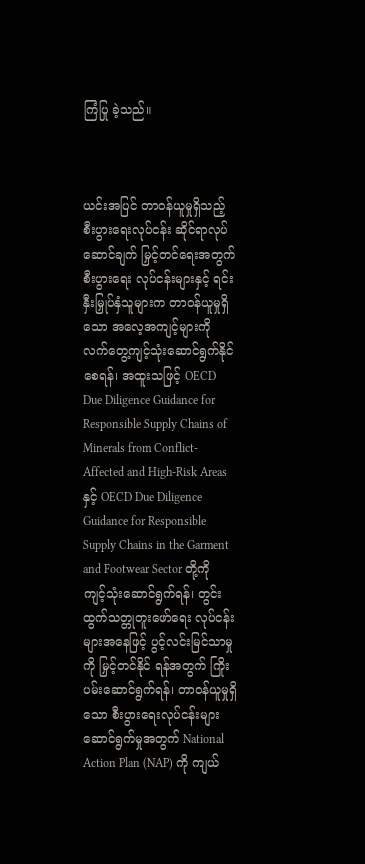ကြံပြု ခဲ့သည်။



ယင်းအပြင် တာဝန်ယူမှုရှိသည့် စီးပွားရေးလုပ်ငန်း ဆိုင်ရာလုပ်ဆောင်ချက် မြှင့်တင်ရေးအတွက် စီးပွားရေး လုပ်ငန်းများနှင့် ရင်းနှီးမြှုပ်နှံသူများက တာဝန်ယူမှုရှိသော အလေ့အကျင့်များကို လက်တွေ့ကျင့်သုံးဆောင်ရွက်နိုင် စေရန်၊ အထူးသဖြင့် OECD Due Diligence Guidance for Responsible Supply Chains of Minerals from Conflict-Affected and High-Risk Areas နှင့် OECD Due Diligence Guidance for Responsible Supply Chains in the Garment and Footwear Sector တို့ကို ကျင့်သုံးဆောင်ရွက်ရန်၊ တွင်းထွက်သတ္တုတူးဖော်ရေး လုပ်ငန်းများအနေဖြင့် ပွင့်လင်းမြင်သာမှုကို မြှင့်တင်နိုင် ရန်အတွက် ကြိုးပမ်းဆောင်ရွက်ရန်၊ တာဝန်ယူမှုရှိသော စီးပွားရေးလုပ်ငန်းများဆောင်ရွက်မှုအတွက် National Action Plan (NAP) ကို ကျယ်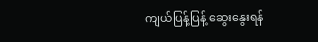ကျယ်ပြန့်ပြန့် ဆွေးနွေးရန်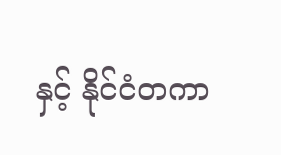နှင့် နိုင်ငံတကာ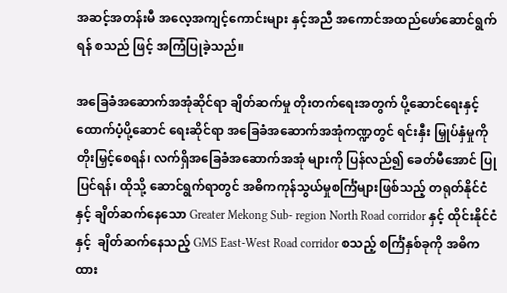အဆင့်အတန်းမီ အလေ့အကျင့်ကောင်းများ နှင့်အညီ အကောင်အထည်ဖော်ဆောင်ရွက်ရန် စသည် ဖြင့် အကြံပြုခဲ့သည်။

အခြေခံအဆောက်အအုံဆိုင်ရာ ချိတ်ဆက်မှု တိုးတက်ရေးအတွက် ပို့ဆောင်ရေးနှင့် ထောက်ပံ့ပို့ဆောင် ရေးဆိုင်ရာ အခြေခံအဆောက်အအုံကဏ္ဍတွင် ရင်းနှီး မြှုပ်နှံမှုကို တိုးမြှင့်စေရန်၊ လက်ရှိအခြေခံအဆောက်အအုံ များကို ပြန်လည်၍ ခေတ်မီအောင် ပြုပြင်ရန်၊ ထိုသို့ ဆောင်ရွက်ရာတွင် အဓိကကုန်သွယ်မှုစင်္ကြံများဖြစ်သည့် တရုတ်နိုင်ငံနှင့် ချိတ်ဆက်နေသော Greater Mekong Sub- region North Road corridor နှင့် ထိုင်းနိုင်ငံနှင့်  ချိတ်ဆက်နေသည့် GMS East-West Road corridor စသည့် စင်္ကြံနှစ်ခုကို အဓိကထား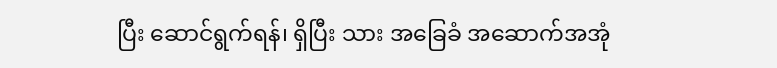ပြီး ဆောင်ရွက်ရန်၊ ရှိပြီး သား အခြေခံ အဆောက်အအုံ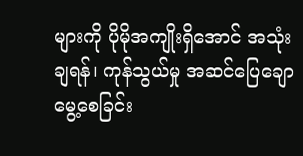များကို ပိုမိုအကျိုးရှိအောင် အသုံးချရန်၊ ကုန်သွယ်မှု အဆင်ပြေချောမွေ့စေခြင်း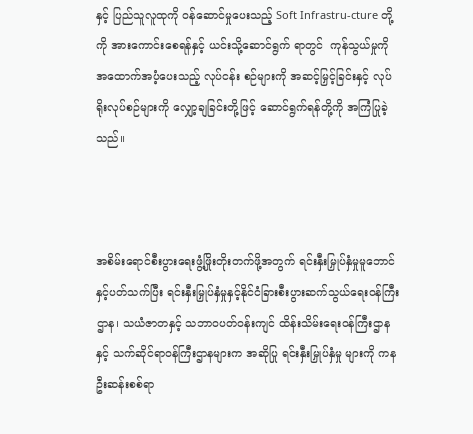နှင့် ပြည်သူလူထုကို ဝန်ဆောင်မှုပေးသည့် Soft Infrastru-cture တို့ကို အားကောင်းစေရန်နှင့် ယင်းသို့ဆောင်ရွက် ရာတွင်  ကုန်သွယ်မှုကို အထောက်အပံ့ပေးသည့် လုပ်ငန်း စဉ်များကို အဆင့်မြှင့်ခြင်းနှင့် လုပ်ရိုးလုပ်စဉ်များကို လျှော့ချခြင်းတို့ဖြင့် ဆောင်ရွက်ရန်တို့ကို အကြံပြုခဲ့ သည်။



အစိမ်းရောင်စီးပွားရေးဖွံ့ဖြိုးတိုးတက်ဖို့အတွက် ရင်းနှီးမြှုပ်နှံမှုမူဘောင်နှင့်ပတ်သက်ပြီး ရင်းနှီးမြှုပ်နှံမှုနှင့်နိုင်ငံခြားစီးပွားဆက်သွယ်ရေးဝန်ကြီးဌာန၊ သယံဇာတနှင့် သဘာဝပတ်ဝန်းကျင် ထိန်းသိမ်းရေးဝန်ကြီးဌာနနှင့် သက်ဆိုင်ရာဝန်ကြီးဌာနများက အဆိုပြု ရင်းနှီးမြှုပ်နှံမှု များကို ကနဦးဆန်းစစ်ရာ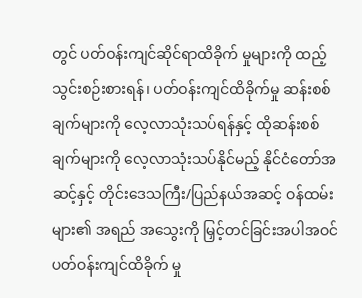တွင် ပတ်ဝန်းကျင်ဆိုင်ရာထိခိုက် မှုများကို ထည့်သွင်းစဉ်းစားရန်၊ ပတ်ဝန်းကျင်ထိခိုက်မှု ဆန်းစစ်ချက်များကို လေ့လာသုံးသပ်ရန်နှင့် ထိုဆန်းစစ် ချက်များကို လေ့လာသုံးသပ်နိုင်မည့် နိုင်ငံတော်အဆင့်နှင့် တိုင်းဒေသကြီး/ပြည်နယ်အဆင့် ဝန်ထမ်းများ၏ အရည် အသွေးကို မြှင့်တင်ခြင်းအပါအဝင် ပတ်ဝန်းကျင်ထိခိုက် မှု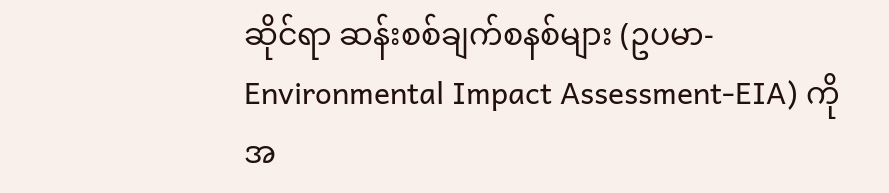ဆိုင်ရာ ဆန်းစစ်ချက်စနစ်များ (ဥပမာ-Environmental Impact Assessment-EIA) ကို အ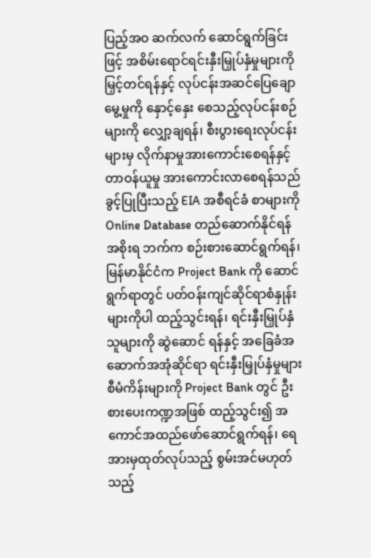ပြည့်အဝ ဆက်လက် ဆောင်ရွက်ခြင်းဖြင့် အစိမ်းရောင်ရင်းနှီးမြှုပ်နှံမှုများကို မြှင့်တင်ရန်နှင့် လုပ်ငန်းအဆင်ပြေချောမွေ့မှုကို နှောင့်နှေး စေသည့်လုပ်ငန်းစဉ်များကို လျှော့ချရန်၊ စီးပွားရေးလုပ်ငန်း များမှ လိုက်နာမှုအားကောင်းစေရန်နှင့် တာဝန်ယူမှု အားကောင်းလာစေရန်သည် ခွင့်ပြုပြီးသည့် EIA အစီရင်ခံ စာများကို Online Database တည်ဆောက်နိုင်ရန် အစိုးရ ဘက်က စဉ်းစားဆောင်ရွက်ရန်၊ မြန်မာနိုင်ငံက Project Bank ကို ဆောင်ရွက်ရာတွင် ပတ်ဝန်းကျင်ဆိုင်ရာစံနှုန်း များကိုပါ ထည့်သွင်းရန်၊ ရင်းနှီးမြှုပ်နှံသူများကို ဆွဲဆောင် ရန်နှင့် အခြေခံအဆောက်အအုံဆိုင်ရာ ရင်းနှီးမြှုပ်နှံမှုများ စီမံကိန်းများကို Project Bank တွင် ဦးစားပေးကဏ္ဍအဖြစ် ထည့်သွင်း၍ အကောင်အထည်ဖော်ဆောင်ရွက်ရန်၊ ရေအားမှထုတ်လုပ်သည့် စွမ်းအင်မဟုတ်သည့်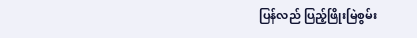ပြန်လည် ပြည့်ဖြိုးမြဲစွမ်း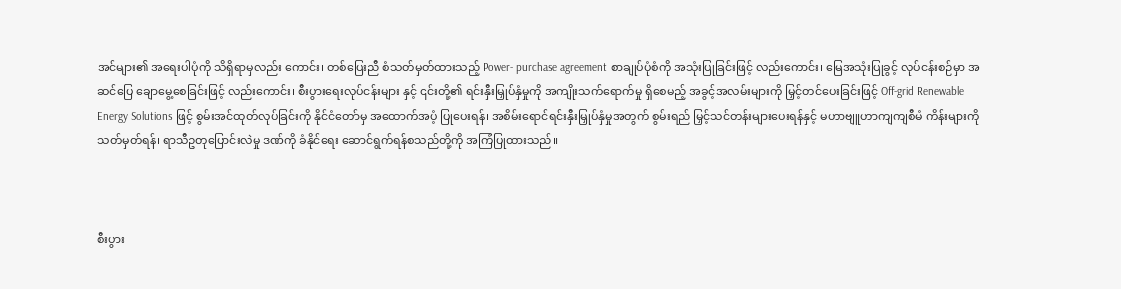အင်များ၏ အရေးပါပုံကို သိရှိရာမှလည်း ကောင်း၊ တစ်ပြေးညီ စံသတ်မှတ်ထားသည့် Power- purchase agreement စာချုပ်ပုံစံကို အသုံးပြုခြင်းဖြင့် လည်းကောင်း၊ မြေအသုံးပြုခွင့် လုပ်ငန်းစဉ်မှာ အဆင်ပြေ ချောမွေ့စေခြင်းဖြင့် လည်းကောင်း၊ စီးပွားရေးလုပ်ငန်းများ နှင့် ၎င်းတို့၏ ရင်းနှီးမြှုပ်နှံမှုကို အကျိုးသက်ရောက်မှု ရှိစေမည့် အခွင့်အလမ်းများကို မြှင့်တင်ပေးခြင်းဖြင့် Off-grid Renewable Energy Solutions ဖြင့် စွမ်းအင်ထုတ်လုပ်ခြင်းကို နိုင်ငံတော်မှ အထောက်အပံ့ ပြုပေးရန်၊ အစိမ်းရောင်ရင်းနှီးမြှုပ်နှံမှုအတွက် စွမ်းရည် မြှင့်သင်တန်းများပေးရန်နှင့် မဟာဗျူဟာကျကျစီမံ ကိန်းများကို သတ်မှတ်ရန်၊ ရာသီဥတုပြောင်းလဲမှု ဒဏ်ကို ခံနိုင်ရေး ဆောင်ရွက်ရန်စသည်တို့ကို အကြံပြုထားသည်။



စီးပွား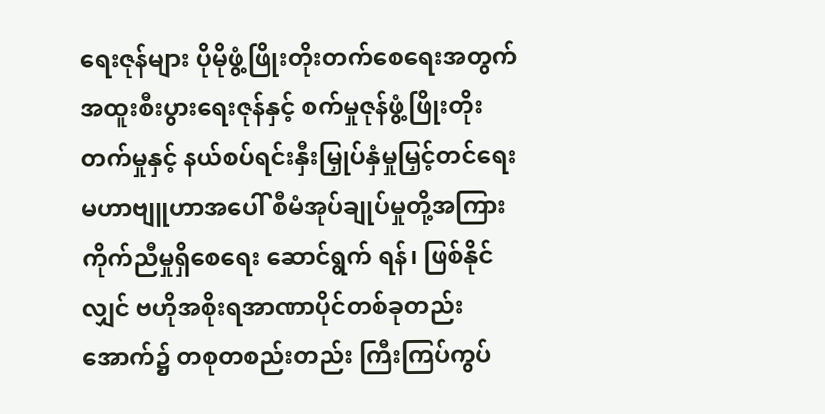ရေးဇုန်များ ပိုမိုဖွံ့ဖြိုးတိုးတက်စေရေးအတွက် အထူးစီးပွားရေးဇုန်နှင့် စက်မှုဇုန်ဖွံ့ဖြိုးတိုးတက်မှုနှင့် နယ်စပ်ရင်းနှီးမြှုပ်နှံမှုမြှင့်တင်ရေး မဟာဗျူဟာအပေါ် စီမံအုပ်ချုပ်မှုတို့အကြား ကိုက်ညီမှုရှိစေရေး ဆောင်ရွက် ရန်၊ ဖြစ်နိုင်လျှင် ဗဟိုအစိုးရအာဏာပိုင်တစ်ခုတည်း အောက်၌ တစုတစည်းတည်း ကြီးကြပ်ကွပ်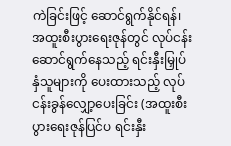ကဲခြင်းဖြင့် ဆောင်ရွက်နိုင်ရန်၊ အထူးစီးပွားရေးဇုန်တွင် လုပ်ငန်း ဆောင်ရွက်နေသည့် ရင်းနှီးမြှုပ်နှံသူများကို ပေးထားသည့် လုပ်ငန်းခွန်လျှော့ပေးခြင်း (အထူးစီးပွားရေးဇုန်ပြင်ပ ရင်းနှီး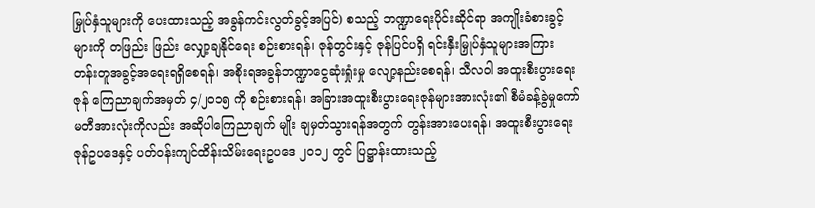မြှုပ်နှံသူများကို ပေးထားသည့် အခွန်ကင်းလွတ်ခွင့်အပြင်) စသည့် ဘဏ္ဍာရေးပိုင်းဆိုင်ရာ အကျိုးခံစားခွင့်များကို တဖြည်း ဖြည်း လျှော့ချနိုင်ရေး စဉ်းစားရန်၊ ဇုန်တွင်းနှင့် ဇုန်ပြင်ပရှိ ရင်းနှီးမြှုပ်နှံသူများအကြား တန်းတူအခွင့်အရေးရရှိစေရန်၊ အစိုးရအခွန်ဘဏ္ဍာငွေဆုံးရှုံးမှု လျော့နည်းစေရန်၊ သီလဝါ အထူးစီးပွားရေးဇုန် ကြေညာချက်အမှတ် ၄/၂၀၁၅ ကို စဉ်းစားရန်၊ အခြားအထူးစီးပွားရေးဇုန်များအားလုံး၏ စီမံခန့်ခွဲမှုကော်မတီအားလုံးကိုလည်း အဆိုပါကြေညာချက် မျိုး ချမှတ်သွားရန်အတွက် တွန်းအားပေးရန်၊ အထူးစီးပွားရေး ဇုန်ဥပဒေနှင့် ပတ်ဝန်းကျင်ထိန်းသိမ်းရေးဥပဒေ ၂၀၁၂ တွင် ပြဋ္ဌာန်းထားသည့်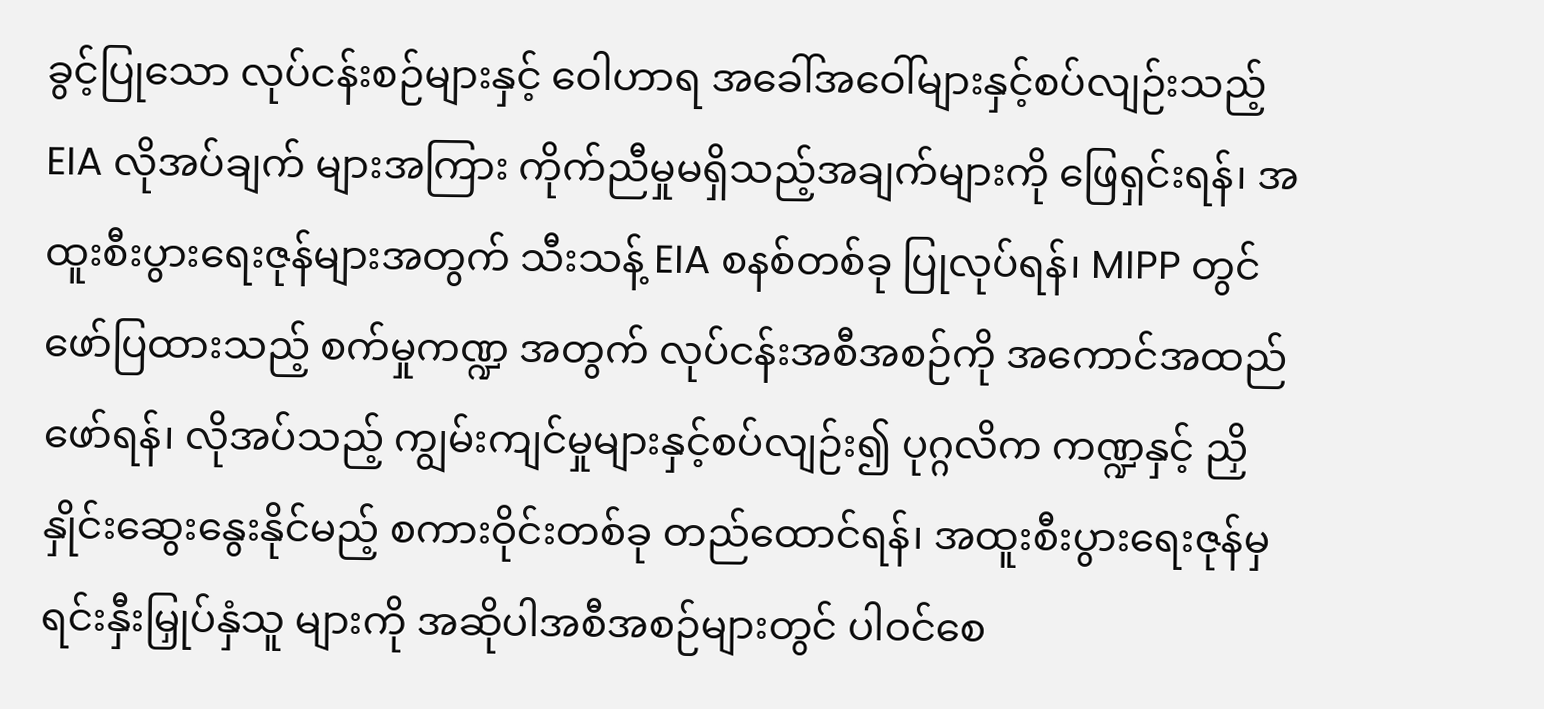ခွင့်ပြုသော လုပ်ငန်းစဉ်များနှင့် ဝေါဟာရ အခေါ်အဝေါ်များနှင့်စပ်လျဉ်းသည့် EIA လိုအပ်ချက် များအကြား ကိုက်ညီမှုမရှိသည့်အချက်များကို ဖြေရှင်းရန်၊ အထူးစီးပွားရေးဇုန်များအတွက် သီးသန့် EIA စနစ်တစ်ခု ပြုလုပ်ရန်၊ MIPP တွင် ဖော်ပြထားသည့် စက်မှုကဏ္ဍ အတွက် လုပ်ငန်းအစီအစဉ်ကို အကောင်အထည်ဖော်ရန်၊ လိုအပ်သည့် ကျွမ်းကျင်မှုများနှင့်စပ်လျဉ်း၍ ပုဂ္ဂလိက ကဏ္ဍနှင့် ညှိနှိုင်းဆွေးနွေးနိုင်မည့် စကားဝိုင်းတစ်ခု တည်ထောင်ရန်၊ အထူးစီးပွားရေးဇုန်မှ ရင်းနှီးမြှုပ်နှံသူ များကို အဆိုပါအစီအစဉ်များတွင် ပါဝင်စေ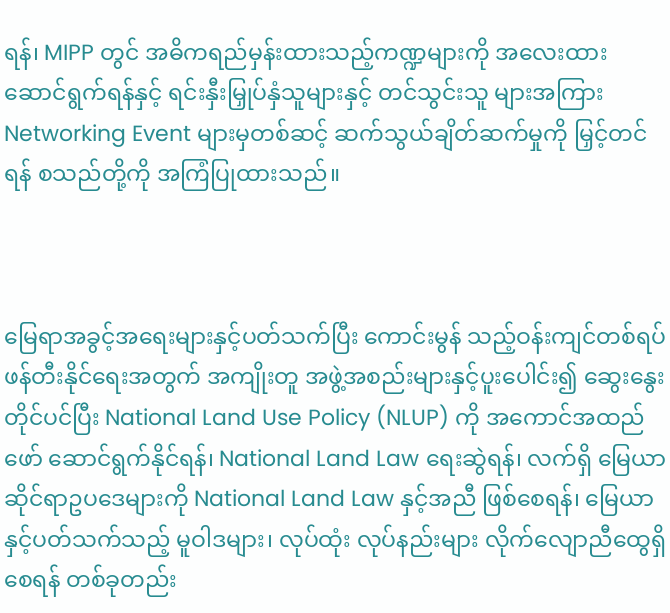ရန်၊ MIPP တွင် အဓိကရည်မှန်းထားသည့်ကဏ္ဍများကို အလေးထား ဆောင်ရွက်ရန်နှင့် ရင်းနှီးမြှုပ်နှံသူများနှင့် တင်သွင်းသူ များအကြား Networking Event များမှတစ်ဆင့် ဆက်သွယ်ချိတ်ဆက်မှုကို မြှင့်တင်ရန် စသည်တို့ကို အကြံပြုထားသည်။



မြေရာအခွင့်အရေးများနှင့်ပတ်သက်ပြီး ကောင်းမွန် သည့်ဝန်းကျင်တစ်ရပ် ဖန်တီးနိုင်ရေးအတွက် အကျိုးတူ အဖွဲ့အစည်းများနှင့်ပူးပေါင်း၍ ဆွေးနွေးတိုင်ပင်ပြီး National Land Use Policy (NLUP) ကို အကောင်အထည်ဖော် ဆောင်ရွက်နိုင်ရန်၊ National Land Law ရေးဆွဲရန်၊ လက်ရှိ မြေယာဆိုင်ရာဥပဒေများကို National Land Law နှင့်အညီ ဖြစ်စေရန်၊ မြေယာနှင့်ပတ်သက်သည့် မူဝါဒများ၊ လုပ်ထုံး လုပ်နည်းများ လိုက်လျောညီထွေရှိစေရန် တစ်ခုတည်း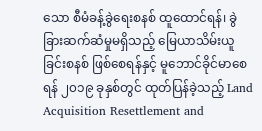သော စီမံခန့်ခွဲရေးစနစ် ထူထောင်ရန်၊ ခွဲခြားဆက်ဆံမှုမရှိသည့် မြေယာသိမ်းယူခြင်းစနစ် ဖြစ်စေရန်နှင့် မူဘောင်ခိုင်မာစေရန် ၂၀၁၉ ခုနှစ်တွင် ထုတ်ပြန်ခဲ့သည့် Land Acquisition Resettlement and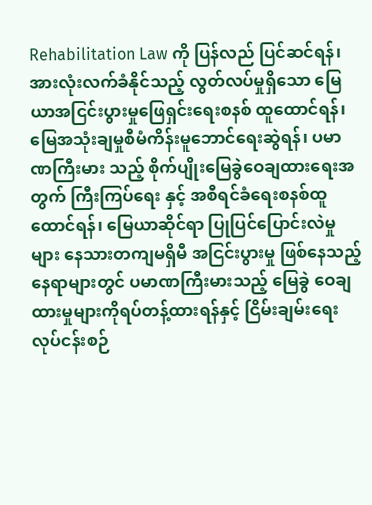Rehabilitation Law ကို ပြန်လည် ပြင်ဆင်ရန်၊ အားလုံးလက်ခံနိုင်သည့် လွတ်လပ်မှုရှိသော မြေယာအငြင်းပွားမှုဖြေရှင်းရေးစနစ် ထူထောင်ရန်၊ မြေအသုံးချမှုစီမံကိန်းမူဘောင်ရေးဆွဲရန်၊ ပမာဏကြီးမား သည့် စိုက်ပျိုးမြေခွဲဝေချထားရေးအတွက် ကြီးကြပ်ရေး နှင့် အစီရင်ခံရေးစနစ်ထူထောင်ရန်၊ မြေယာဆိုင်ရာ ပြုပြင်ပြောင်းလဲမှုများ နေသားတကျမရှိမီ အငြင်းပွားမှု ဖြစ်နေသည့် နေရာများတွင် ပမာဏကြီးမားသည့် မြေခွဲ ဝေချထားမှုများကိုရပ်တန့်ထားရန်နှင့် ငြိမ်းချမ်းရေး လုပ်ငန်းစဉ်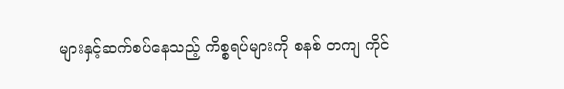များနှင့်ဆက်စပ်နေသည့် ကိစ္စရပ်များကို စနစ် တကျ ကိုင်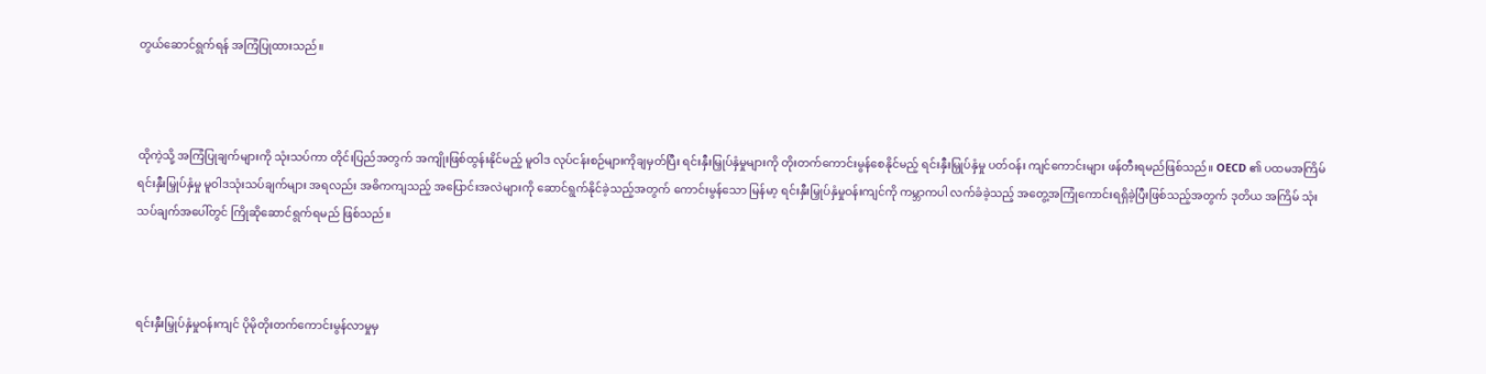တွယ်ဆောင်ရွက်ရန် အကြံပြုထားသည်။



ထိုကဲ့သို့ အကြံပြုချက်များကို သုံးသပ်ကာ တိုင်းပြည်အတွက် အကျိုးဖြစ်ထွန်းနိုင်မည့် မူဝါဒ လုပ်ငန်းစဉ်များကိုချမှတ်ပြီး ရင်းနှီးမြှုပ်နှံမှုများကို တိုးတက်ကောင်းမွန်စေနိုင်မည့် ရင်းနှီးမြှုပ်နှံမှု ပတ်ဝန်း ကျင်ကောင်းများ ဖန်တီးရမည်ဖြစ်သည်။ OECD ၏ ပထမအကြိမ် ရင်းနှီးမြှုပ်နှံမှု မူဝါဒသုံးသပ်ချက်များ အရလည်း အဓိကကျသည့် အပြောင်းအလဲများကို ဆောင်ရွက်နိုင်ခဲ့သည့်အတွက် ကောင်းမွန်သော မြန်မာ့ ရင်းနှီးမြှုပ်နှံမှုဝန်းကျင်ကို ကမ္ဘာကပါ လက်ခံခဲ့သည့် အတွေ့အကြုံကောင်းရရှိခဲ့ပြီးဖြစ်သည့်အတွက် ဒုတိယ အကြိမ် သုံးသပ်ချက်အပေါ်တွင် ကြိုဆိုဆောင်ရွက်ရမည် ဖြစ်သည်။



ရင်းနှီးမြှုပ်နှံမှုဝန်းကျင် ပိုမိုတိုးတက်ကောင်းမွန်လာမှုမှ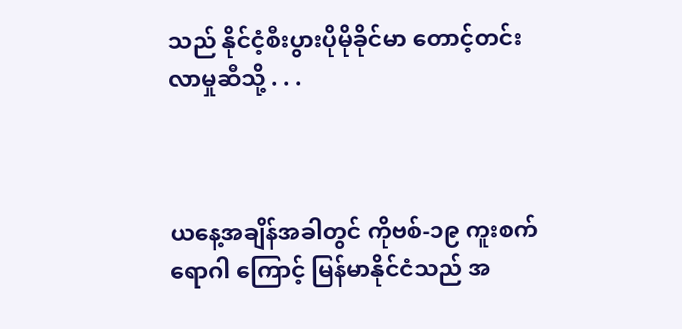သည် နိုင်ငံ့စီးပွားပိုမိုခိုင်မာ တောင့်တင်းလာမှုဆီသို့ . . .



ယနေ့အချိန်အခါတွင် ကိုဗစ်-၁၉ ကူးစက်ရောဂါ ကြောင့် မြန်မာနိုင်ငံသည် အ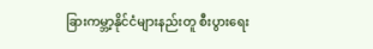ခြားကမ္ဘာ့နိုင်ငံများနည်းတူ စီးပွားရေး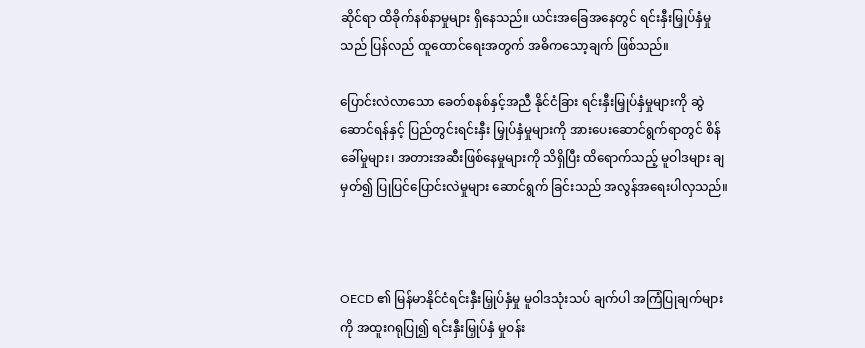ဆိုင်ရာ ထိခိုက်နစ်နာမှုများ ရှိနေသည်။ ယင်းအခြေအနေတွင် ရင်းနှီးမြှုပ်နှံမှုသည် ပြန်လည် ထူထောင်ရေးအတွက် အဓိကသော့ချက် ဖြစ်သည်။

ပြောင်းလဲလာသော ခေတ်စနစ်နှင့်အညီ နိုင်ငံခြား ရင်းနှီးမြှုပ်နှံမှုများကို ဆွဲဆောင်ရန်နှင့် ပြည်တွင်းရင်းနှီး မြှုပ်နှံမှုများကို အားပေးဆောင်ရွက်ရာတွင် စိန်ခေါ်မှုများ၊ အတားအဆီးဖြစ်နေမှုများကို သိရှိပြီး ထိရောက်သည့် မူဝါဒများ ချမှတ်၍ ပြုပြင်ပြောင်းလဲမှုများ ဆောင်ရွက် ခြင်းသည် အလွန်အရေးပါလှသည်။



OECD ၏ မြန်မာနိုင်ငံရင်းနှီးမြှုပ်နှံမှု မူဝါဒသုံးသပ် ချက်ပါ အကြံပြုချက်များကို အထူးဂရုပြု၍ ရင်းနှီးမြှုပ်နှံ မှုဝန်း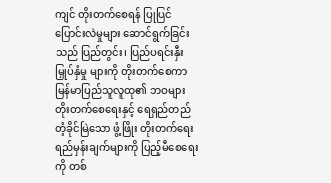ကျင် တိုးတက်စေရန် ပြုပြင်ပြောင်းလဲမှုများ ဆောင်ရွက်ခြင်းသည် ပြည်တွင်း၊ ပြည်ပရင်းနှီးမြှုပ်နှံမှု များကို တိုးတက်စေကာ မြန်မာပြည်သူလူထု၏ ဘဝများ တိုးတက်စေရေးနှင့် ရေရှည်တည်တံ့ခိုင်မြဲသော ဖွံ့ဖြိုး တိုးတက်ရေး ရည်မှန်းချက်များကို ပြည့်မီစေရေးကို တစ်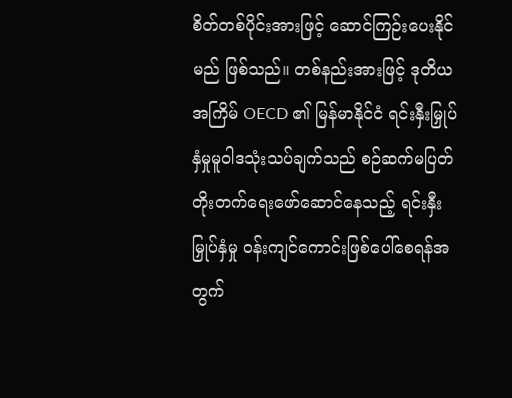စိတ်တစ်ပိုင်းအားဖြင့် ဆောင်ကြဉ်းပေးနိုင်မည် ဖြစ်သည်။ တစ်နည်းအားဖြင့် ဒုတိယအကြိမ် OECD ၏ မြန်မာနိုင်ငံ ရင်းနှီးမြှုပ်နှံမှုမူဝါဒသုံးသပ်ချက်သည် စဉ်ဆက်မပြတ် တိုးတက်ရေးဖော်ဆောင်နေသည့် ရင်းနှီး မြှုပ်နှံမှု ဝန်းကျင်ကောင်းဖြစ်ပေါ်စေရန်အတွက်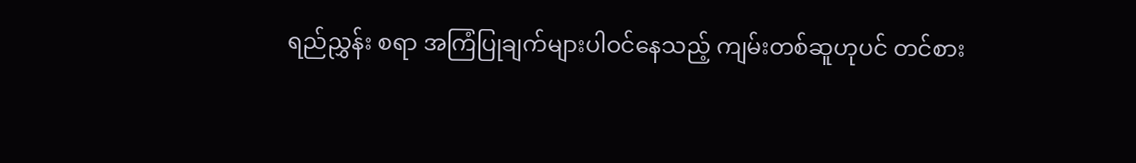ရည်ညွှန်း စရာ အကြံပြုချက်များပါဝင်နေသည့် ကျမ်းတစ်ဆူဟုပင် တင်စား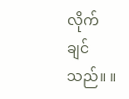လိုက်ချင်သည်။ ။